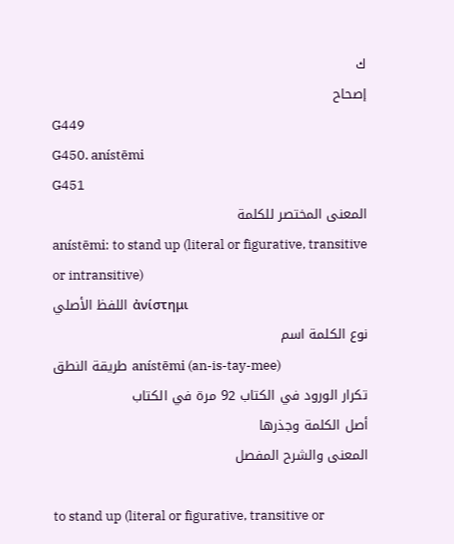ك
إصحاح
G449
G450. anístēmi
G451
المعنى المختصر للكلمة
anístēmi: to stand up (literal or figurative, transitive or intransitive)
اللفظ الأصلي ἀνίστημι
نوع الكلمة اسم
طريقة النطق anístēmi (an-is-tay-mee)
تكرار الورود في الكتاب 92 مرة في الكتاب
أصل الكلمة وجذرها
المعنى والشرح المفصل

to stand up (literal or figurative, transitive or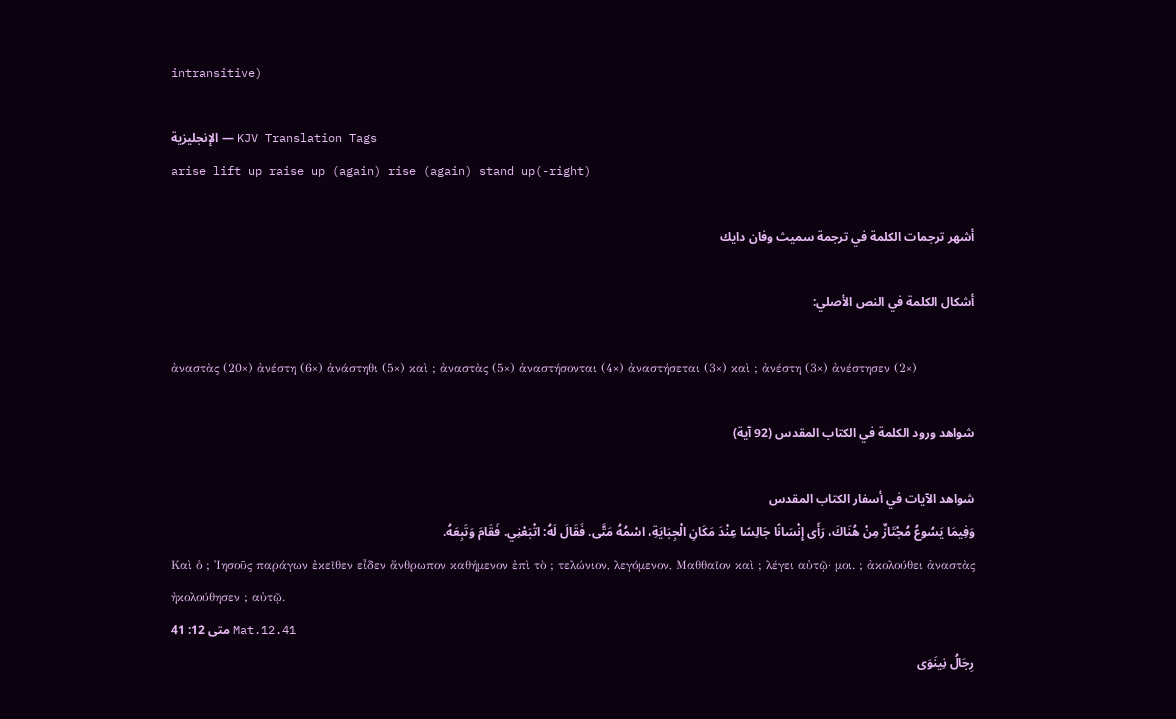intransitive)

الإنجليزية — KJV Translation Tags
arise lift up raise up (again) rise (again) stand up(-right)

أشهر ترجمات الكلمة في ترجمة سميث وفان دايك

أشكال الكلمة في النص الأصلي:

ἀναστὰς (20×) ἀνέστη (6×) ἀνάστηθι (5×) καὶ ; ἀναστὰς (5×) ἀναστήσονται (4×) ἀναστήσεται (3×) καὶ ; ἀνέστη (3×) ἀνέστησεν (2×)

شواهد ورود الكلمة في الكتاب المقدس (92 آية)

شواهد الآيات في أسفار الكتاب المقدس
وَفِيمَا يَسُوعُ مُجْتَازٌ مِنْ هُنَاكَ، رَأَى إِنْسَانًا جَالِسًا عِنْدَ مَكَانِ الْجِبَايَةِ، اسْمُهُ مَتَّى. فَقَالَ لَهُ: اتْبَعْنِي. فَقَامَ وَتَبِعَهُ.
Καὶ ὁ ; Ἰησοῦς παράγων ἐκεῖθεν εἶδεν ἄνθρωπον καθήμενον ἐπὶ τὸ ; τελώνιον, λεγόμενον, Μαθθαῖον καὶ ; λέγει αὐτῷ· μοι. ; ἀκολούθει ἀναστὰς ἠκολούθησεν ; αὐτῷ.
متى 12: 41 Mat.12.41
رِجَالُ نِينَوَى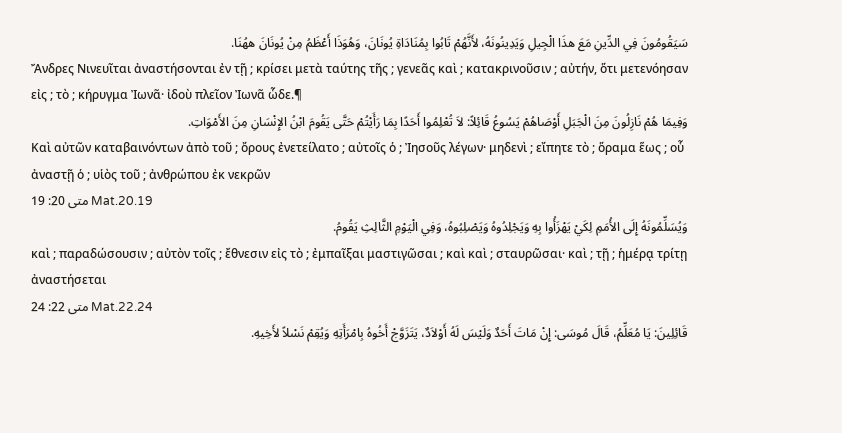سَيَقُومُونَ فِي الدِّينِ مَعَ هذَا الْجِيلِ وَيَدِينُونَهُ، لأَنَّهُمْ تَابُوا بِمُنَادَاةِ يُونَانَ، وَهُوَذَا أَعْظَمُ مِنْ يُونَانَ ههُنَا.
Ἄνδρες Νινευῖται ἀναστήσονται ἐν τῇ ; κρίσει μετὰ ταύτης τῆς ; γενεᾶς καὶ ; κατακρινοῦσιν ; αὐτήν, ὅτι μετενόησαν εἰς ; τὸ ; κήρυγμα Ἰωνᾶ· ἰδοὺ πλεῖον Ἰωνᾶ ὧδε.¶
وَفِيمَا هُمْ نَازِلُونَ مِنَ الْجَبَلِ أَوْصَاهُمْ يَسُوعُ قَائِلاً: لاَ تُعْلِمُوا أَحَدًا بِمَا رَأَيْتُمْ حَتَّى يَقُومَ ابْنُ الإِنْسَانِ مِنَ الأَمْوَاتِ.
Καὶ αὐτῶν καταβαινόντων ἀπὸ τοῦ ; ὄρους ἐνετείλατο ; αὐτοῖς ὁ ; Ἰησοῦς λέγων· μηδενὶ ; εἴπητε τὸ ; ὅραμα ἕως ; οὗ ἀναστῇ ὁ ; υἱὸς τοῦ ; ἀνθρώπου ἐκ νεκρῶν
متى 20: 19 Mat.20.19
وَيُسَلِّمُونَهُ إِلَى الأُمَمِ لِكَيْ يَهْزَأُوا بِهِ وَيَجْلِدُوهُ وَيَصْلِبُوهُ، وَفِي الْيَوْمِ الثَّالِثِ يَقُومُ.
καὶ ; παραδώσουσιν ; αὐτὸν τοῖς ; ἔθνεσιν εἰς τὸ ; ἐμπαῖξαι μαστιγῶσαι ; καὶ καὶ ; σταυρῶσαι· καὶ ; τῇ ; ἡμέρᾳ τρίτῃ ἀναστήσεται
متى 22: 24 Mat.22.24
قَائِلِينَ: يَا مُعَلِّمُ، قَالَ مُوسَى: إِنْ مَاتَ أَحَدٌ وَلَيْسَ لَهُ أَوْلاَدٌ، يَتَزَوَّجْ أَخُوهُ بِامْرَأَتِهِ وَيُقِمْ نَسْلاً لأَخِيهِ.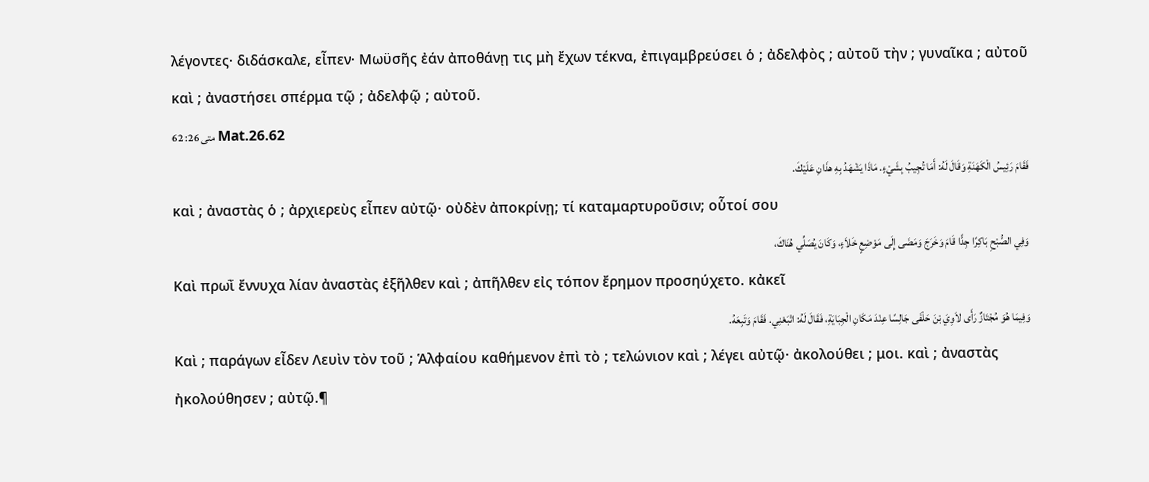λέγοντες· διδάσκαλε, εἶπεν· Μωϋσῆς ἐάν ἀποθάνῃ τις μὴ ἔχων τέκνα, ἐπιγαμβρεύσει ὁ ; ἀδελφὸς ; αὐτοῦ τὴν ; γυναῖκα ; αὐτοῦ καὶ ; ἀναστήσει σπέρμα τῷ ; ἀδελφῷ ; αὐτοῦ.
متى 26: 62 Mat.26.62
فَقَامَ رَئِيسُ الْكَهَنَةِ وَقَالَ لَهُ: أَمَا تُجِيبُ بِشَيْءٍ. مَاذَا يَشْهَدُ بِهِ هذَانِ عَلَيْكَ.
καὶ ; ἀναστὰς ὁ ; ἀρχιερεὺς εἶπεν αὐτῷ· οὐδὲν ἀποκρίνῃ; τί καταμαρτυροῦσιν; οὗτοί σου
وَفِي الصُّبْحِ بَاكِرًا جِدًّا قَامَ وَخَرَجَ وَمَضَى إِلَى مَوْضِعٍ خَلاَءٍ، وَكَانَ يُصَلِّي هُنَاكَ،
Καὶ πρωῒ ἔννυχα λίαν ἀναστὰς ἐξῆλθεν καὶ ; ἀπῆλθεν εἰς τόπον ἔρημον προσηύχετο. κἀκεῖ
وَفِيمَا هُوَ مُجْتَازٌ رَأَى لاَوِيَ بْنَ حَلْفَى جَالِسًا عِنْدَ مَكَانِ الْجِبَايَةِ، فَقَالَ لَهُ: اتْبَعْنِي. فَقَامَ وَتَبِعَهُ.
Καὶ ; παράγων εἶδεν Λευὶν τὸν τοῦ ; Ἁλφαίου καθήμενον ἐπὶ τὸ ; τελώνιον καὶ ; λέγει αὐτῷ· ἀκολούθει ; μοι. καὶ ; ἀναστὰς ἠκολούθησεν ; αὐτῷ.¶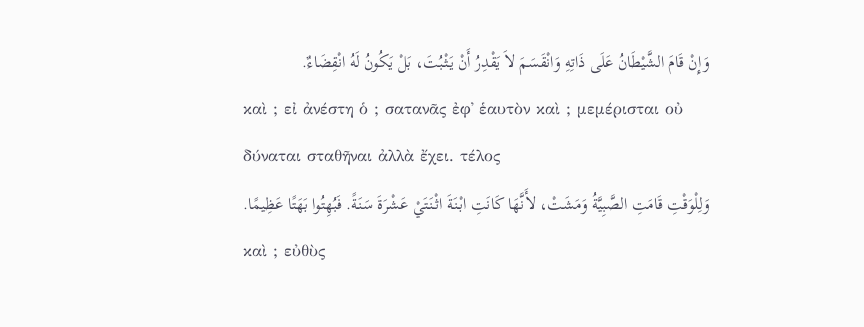وَإِنْ قَامَ الشَّيْطَانُ عَلَى ذَاتِهِ وَانْقَسَمَ لاَ يَقْدِرُ أَنْ يَثْبُتَ، بَلْ يَكُونُ لَهُ انْقِضَاءٌ.
καὶ ; εἰ ἀνέστη ὁ ; σατανᾶς ἐφ᾽ ἑαυτὸν καὶ ; μεμέρισται οὐ δύναται σταθῆναι ἀλλὰ ἔχει. τέλος
وَلِلْوَقْتِ قَامَتِ الصَّبِيَّةُ وَمَشَتْ، لأَنَّهَا كَانَتِ ابْنَةَ اثْنَتَيْ عَشْرَةَ سَنَةً. فَبُهِتُوا بَهَتًا عَظِيمًا.
καὶ ; εὐθὺς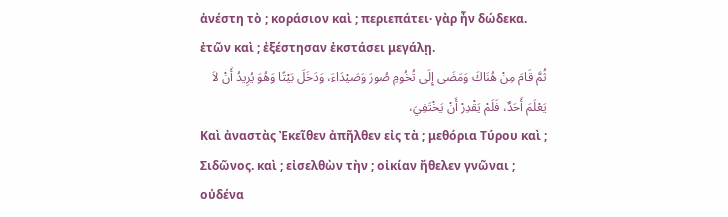ἀνέστη τὸ ; κοράσιον καὶ ; περιεπάτει· γὰρ ἦν δώδεκα. ἐτῶν καὶ ; ἐξέστησαν ἐκστάσει μεγάλῃ.
ثُمَّ قَامَ مِنْ هُنَاكَ وَمَضَى إِلَى تُخُومِ صُورَ وَصَيْدَاءَ، وَدَخَلَ بَيْتًا وَهُوَ يُرِيدُ أَنْ لاَ يَعْلَمَ أَحَدٌ، فَلَمْ يَقْدِرْ أَنْ يَخْتَفِيَ،
Καὶ ἀναστὰς Ἐκεῖθεν ἀπῆλθεν εἰς τὰ ; μεθόρια Τύρου καὶ ; Σιδῶνος. καὶ ; εἰσελθὼν τὴν ; οἰκίαν ἤθελεν γνῶναι ; οὐδένα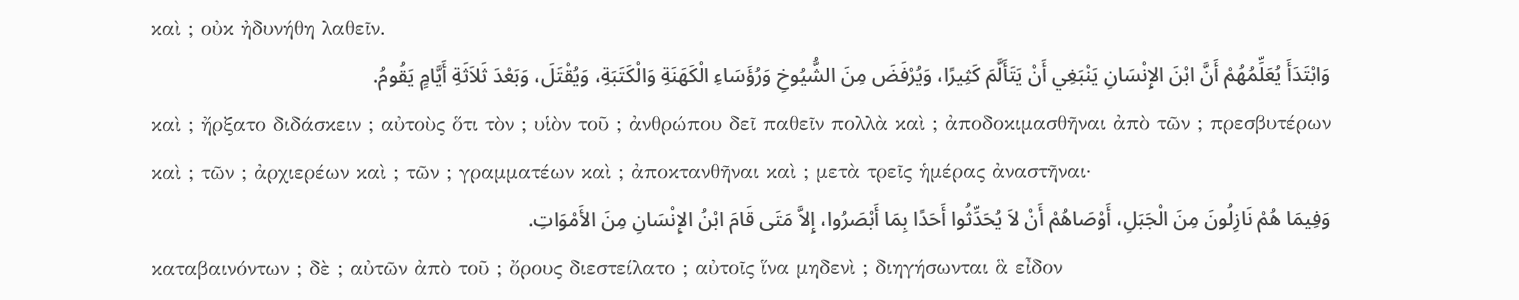καὶ ; οὐκ ἠδυνήθη λαθεῖν.
وَابْتَدَأَ يُعَلِّمُهُمْ أَنَّ ابْنَ الإِنْسَانِ يَنْبَغِي أَنْ يَتَأَلَّمَ كَثِيرًا، وَيُرْفَضَ مِنَ الشُّيُوخِ وَرُؤَسَاءِ الْكَهَنَةِ وَالْكَتَبَةِ، وَيُقْتَلَ، وَبَعْدَ ثَلاَثَةِ أَيَّامٍ يَقُومُ.
καὶ ; ἤρξατο διδάσκειν ; αὐτοὺς ὅτι τὸν ; υἱὸν τοῦ ; ἀνθρώπου δεῖ παθεῖν πολλὰ καὶ ; ἀποδοκιμασθῆναι ἀπὸ τῶν ; πρεσβυτέρων καὶ ; τῶν ; ἀρχιερέων καὶ ; τῶν ; γραμματέων καὶ ; ἀποκτανθῆναι καὶ ; μετὰ τρεῖς ἡμέρας ἀναστῆναι·
وَفِيمَا هُمْ نَازِلُونَ مِنَ الْجَبَلِ، أَوْصَاهُمْ أَنْ لاَ يُحَدِّثُوا أَحَدًا بِمَا أَبْصَرُوا، إِلاَّ مَتَى قَامَ ابْنُ الإِنْسَانِ مِنَ الأَمْوَاتِ.
καταβαινόντων ; δὲ ; αὐτῶν ἀπὸ τοῦ ; ὄρους διεστείλατο ; αὐτοῖς ἵνα μηδενὶ ; διηγήσωνται ἃ εἶδον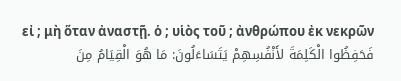εἰ ; μὴ ὅταν ἀναστῇ. ὁ ; υἱὸς τοῦ ; ἀνθρώπου ἐκ νεκρῶν
فَحَفِظُوا الْكَلِمَةَ لأَنْفُسِهِمْ يَتَسَاءَلُونَ: مَا هُوَ الْقِيَامُ مِنَ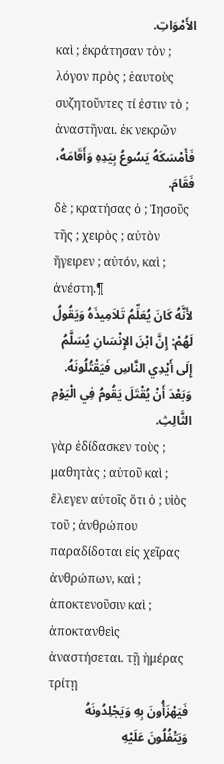الأَمْوَاتِ.
καὶ ; ἐκράτησαν τὸν ; λόγον πρὸς ; ἑαυτοὺς συζητοῦντες τί ἐστιν τὸ ; ἀναστῆναι. ἐκ νεκρῶν
فَأَمْسَكَهُ يَسُوعُ بِيَدِهِ وَأَقَامَهُ، فَقَامَ.
δὲ ; κρατήσας ὁ ; Ἰησοῦς τῆς ; χειρὸς ; αὐτὸν ἤγειρεν ; αὐτόν, καὶ ; ἀνέστη.¶
لأَنَّهُ كَانَ يُعَلِّمُ تَلاَمِيذَهُ وَيَقُولُ لَهُمْ: إِنَّ ابْنَ الإِنْسَانِ يُسَلَّمُ إِلَى أَيْدِي النَّاسِ فَيَقْتُلُونَهُ. وَبَعْدَ أَنْ يُقْتَلَ يَقُومُ فِي الْيَوْمِ الثَّالِثِ.
γὰρ ἐδίδασκεν τοὺς ; μαθητὰς ; αὐτοῦ καὶ ; ἔλεγεν αὐτοῖς ὅτι ὁ ; υἱὸς τοῦ ; ἀνθρώπου παραδίδοται εἰς χεῖρας ἀνθρώπων, καὶ ; ἀποκτενοῦσιν καὶ ; ἀποκτανθεὶς ἀναστήσεται. τῇ ἡμέρας τρίτῃ
فَيَهْزَأُونَ بِهِ وَيَجْلِدُونَهُ وَيَتْفُلُونَ عَلَيْهِ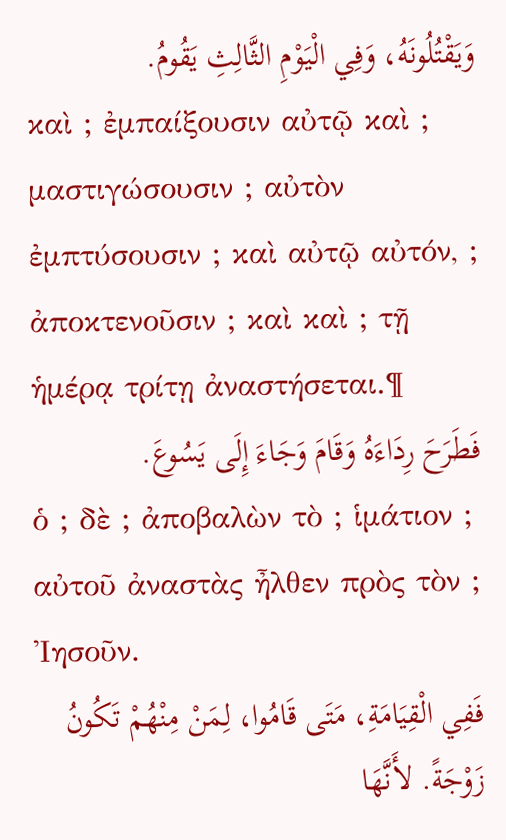وَيَقْتُلُونَهُ، وَفِي الْيَوْمِ الثَّالِثِ يَقُومُ.
καὶ ; ἐμπαίξουσιν αὐτῷ καὶ ; μαστιγώσουσιν ; αὐτὸν ἐμπτύσουσιν ; καὶ αὐτῷ αὐτόν, ; ἀποκτενοῦσιν ; καὶ καὶ ; τῇ ἡμέρᾳ τρίτῃ ἀναστήσεται.¶
فَطَرَحَ رِدَاءَهُ وَقَامَ وَجَاءَ إِلَى يَسُوعَ.
ὁ ; δὲ ; ἀποβαλὼν τὸ ; ἱμάτιον ; αὐτοῦ ἀναστὰς ἦλθεν πρὸς τὸν ; Ἰησοῦν.
فَفِي الْقِيَامَةِ، مَتَى قَامُوا، لِمَنْ مِنْهُمْ تَكُونُ زَوْجَةً. لأَنَّهَا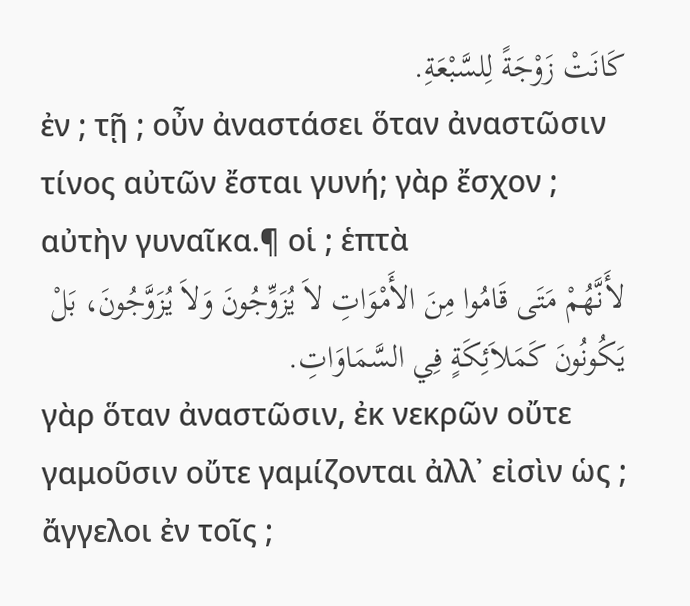كَانَتْ زَوْجَةً لِلسَّبْعَةِ.
ἐν ; τῇ ; οὖν ἀναστάσει ὅταν ἀναστῶσιν τίνος αὐτῶν ἔσται γυνή; γὰρ ἔσχον ; αὐτὴν γυναῖκα.¶ οἱ ; ἑπτὰ
لأَنَّهُمْ مَتَى قَامُوا مِنَ الأَمْوَاتِ لاَ يُزَوِّجُونَ وَلاَ يُزَوَّجُونَ، بَلْ يَكُونُونَ كَمَلاَئِكَةٍ فِي السَّمَاوَاتِ.
γὰρ ὅταν ἀναστῶσιν, ἐκ νεκρῶν οὔτε γαμοῦσιν οὔτε γαμίζονται ἀλλ᾽ εἰσὶν ὡς ; ἄγγελοι ἐν τοῖς ;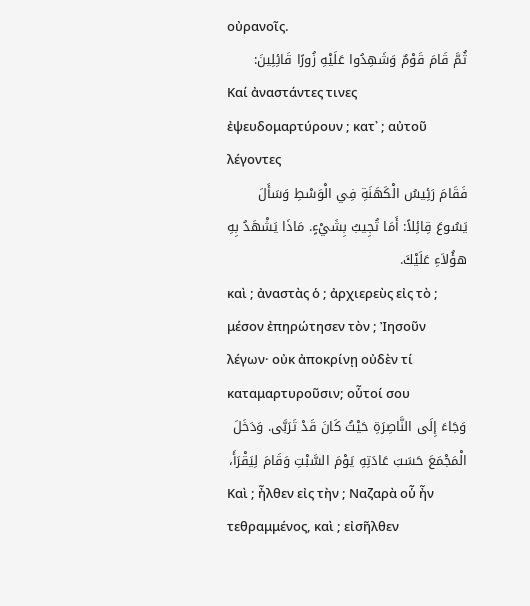οὐρανοῖς.
ثُمَّ قَامَ قَوْمٌ وَشَهِدُوا عَلَيْهِ زُورًا قَائِلِينَ:
Καί ἀναστάντες τινες ἐψευδομαρτύρουν ; κατ᾽ ; αὐτοῦ λέγοντες
فَقَامَ رَئِيسُ الْكَهَنَةِ فِي الْوَسْطِ وَسَأَلَ يَسُوعَ قِائِلاً: أَمَا تُجِيبُ بِشَيْءٍ. مَاذَا يَشْهَدُ بِهِ هؤُلاَءِ عَلَيْكَ.
καὶ ; ἀναστὰς ὁ ; ἀρχιερεὺς εἰς τὸ ; μέσον ἐπηρώτησεν τὸν ; Ἰησοῦν λέγων· οὐκ ἀποκρίνῃ οὐδὲν τί καταμαρτυροῦσιν; οὗτοί σου
وَجَاءَ إِلَى النَّاصِرَةِ حَيْثُ كَانَ قَدْ تَرَبَّى. وَدَخَلَ الْمَجْمَعَ حَسَبَ عَادَتِهِ يَوْمَ السَّبْتِ وَقَامَ لِيَقْرَأَ،
Καὶ ; ἦλθεν εἰς τὴν ; Ναζαρὰ οὗ ἦν τεθραμμένος, καὶ ; εἰσῆλθεν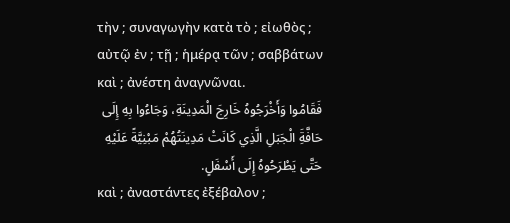τὴν ; συναγωγὴν κατὰ τὸ ; εἰωθὸς ; αὐτῷ ἐν ; τῇ ; ἡμέρᾳ τῶν ; σαββάτων καὶ ; ἀνέστη ἀναγνῶναι.
فَقَامُوا وَأَخْرَجُوهُ خَارِجَ الْمَدِينَةِ، وَجَاءُوا بِهِ إِلَى حَافَّةَِ الْجَبَلِ الَّذِي كَانَتْ مَدِينَتُهُمْ مَبْنِيَّةً عَلَيْهِ حَتَّى يَطْرَحُوهُ إِلَى أَسْفَلٍ.
καὶ ; ἀναστάντες ἐξέβαλον ;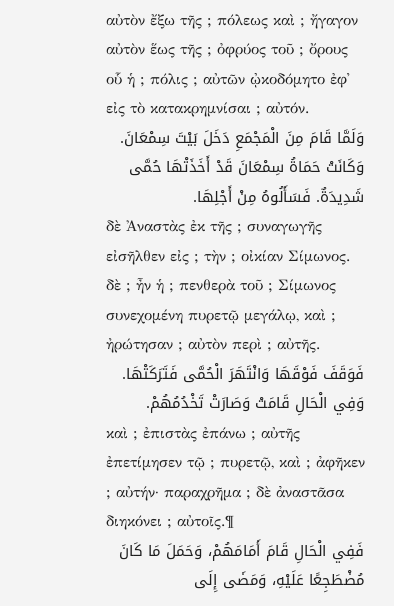αὐτὸν ἔξω τῆς ; πόλεως καὶ ; ἤγαγον αὐτὸν ἕως τῆς ; ὀφρύος τοῦ ; ὄρους οὗ ἡ ; πόλις ; αὐτῶν ᾠκοδόμητο ἐφ᾽ εἰς τὸ κατακρημνίσαι ; αὐτόν.
وَلَمَّا قَامَ مِنَ الْمَجْمَعِ دَخَلَ بَيْتَ سِمْعَانَ. وَكَانَتْ حَمَاةُ سِمْعَانَ قَدْ أَخَذَتْهَا حُمَّى شَدِيدَةٌ. فَسَأَلُوهُ مِنْ أَجْلِهَا.
δὲ Ἀναστὰς ἐκ τῆς ; συναγωγῆς εἰσῆλθεν εἰς ; τὴν ; οἰκίαν Σίμωνος. δὲ ; ἦν ἡ ; πενθερὰ τοῦ ; Σίμωνος συνεχομένη πυρετῷ μεγάλῳ, καὶ ; ἠρώτησαν ; αὐτὸν περὶ ; αὐτῆς.
فَوَقَفَ فَوْقَهَا وَانْتَهَرَ الْحُمَّى فَتَرَكَتْهَا. وَفِي الْحَالِ قَامَتْ وَصَارَتْ تَخْدُمُهُمْ.
καὶ ; ἐπιστὰς ἐπάνω ; αὐτῆς ἐπετίμησεν τῷ ; πυρετῷ, καὶ ; ἀφῆκεν ; αὐτήν· παραχρῆμα ; δὲ ἀναστᾶσα διηκόνει ; αὐτοῖς.¶
فَفِي الْحَالِ قَامَ أَمَامَهُمْ، وَحَمَلَ مَا كَانَ مُضْطَجِعًا عَلَيْهِ، وَمَضَى إِلَى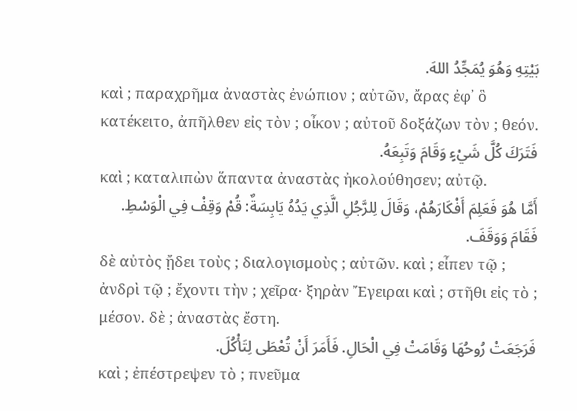بَيْتِهِ وَهُوَ يُمَجِّدُ اللهَ.
καὶ ; παραχρῆμα ἀναστὰς ἐνώπιον ; αὐτῶν, ἄρας ἐφ᾽ ὃ κατέκειτο, ἀπῆλθεν εἰς τὸν ; οἶκον ; αὐτοῦ δοξάζων τὸν ; θεόν.
فَتَرَكَ كُلَّ شَيْءٍ وَقَامَ وَتَبِعَهُ.
καὶ ; καταλιπὼν ἅπαντα ἀναστὰς ἠκολούθησεν; αὐτῷ.
أَمَّا هُوَ فَعَلِمَ أَفْكَارَهُمْ، وَقَالَ لِلرَّجُلِ الَّذِي يَدُهُ يَابِسَةٌ: قُمْ وَقِفْ فِي الْوَسْطِ. فَقَامَ وَوَقَفَ.
δὲ αὐτὸς ᾔδει τοὺς ; διαλογισμοὺς ; αὐτῶν. καὶ ; εἶπεν τῷ ; ἀνδρὶ τῷ ; ἔχοντι τὴν ; χεῖρα· ξηρὰν Ἔγειραι καὶ ; στῆθι εἰς τὸ ; μέσον. δὲ ; ἀναστὰς ἔστη.
فَرَجَعَتْ رُوحُهَا وَقَامَتْ فِي الْحَالِ. فَأَمَرَ أَنْ تُعْطَى لِتَأْكُلَ.
καὶ ; ἐπέστρεψεν τὸ ; πνεῦμα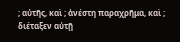; αὐτῆς, καὶ ; ἀνέστη παραχρῆμα, καὶ ; διέταξεν αὐτῇ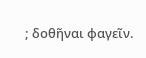; δοθῆναι φαγεῖν.